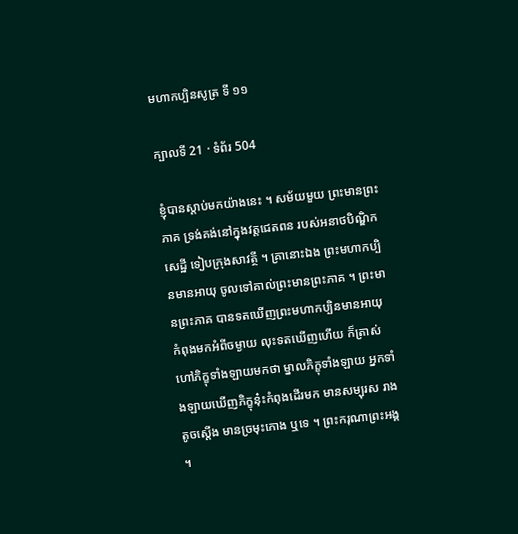មហាកប្បិនសូត្រ ទី ១១

ក្បាលទី 21 · ទំព័រ 504

ខ្ញុំបានស្តាប់មកយ៉ាងនេះ ។ សម័យមួយ ព្រះមានព្រះភាគ ទ្រង់គង់នៅក្នុងវត្តជេតពន របស់អនាថបិណ្ឌិកសេដ្ឋី ទៀបក្រុងសាវត្ថី ។ គ្រានោះឯង ព្រះមហាកប្បិនមានអាយុ ចូលទៅគាល់ព្រះមានព្រះភាគ ។ ព្រះមានព្រះភាគ បានទតឃើញព្រះមហាកប្បិនមានអាយុ កំពុងមកអំពីចម្ងាយ លុះទតឃើញហើយ ក៏ត្រាស់ហៅភិក្ខុទាំងឡាយមកថា ម្នាលភិក្ខុទាំងឡាយ អ្នកទាំងឡាយឃើញភិក្ខុនុ៎ះកំពុងដើរមក មានសម្បុរស រាងតូចស្តើង មានច្រមុះកោង ឬទេ ។ ព្រះករុណាព្រះអង្គ ។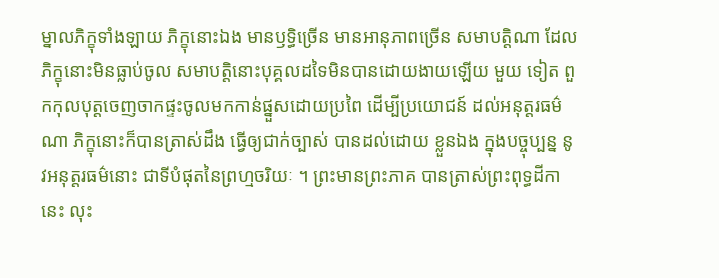ម្នាលភិក្ខុទាំងឡាយ ភិក្ខុនោះឯង មានឫទ្ធិច្រើន មានអានុភាពច្រើន សមាបត្តិណា ដែល ភិក្ខុនោះមិនធ្លាប់ចូល សមាបត្តិនោះបុគ្គលដទៃមិនបានដោយងាយឡើយ មួយ ទៀត ពួកកុលបុត្តចេញចាកផ្ទះចូលមកកាន់ផ្នួសដោយប្រពៃ ដើម្បីប្រយោជន៍ ដល់អនុត្តរធម៌ណា ភិក្ខុនោះក៏បានត្រាស់ដឹង ធ្វើឲ្យជាក់ច្បាស់ បានដល់ដោយ ខ្លួនឯង ក្នុងបច្ចុប្បន្ន នូវអនុត្តរធម៌នោះ ជាទីបំផុតនៃព្រហ្មចរិយៈ ។ ព្រះមានព្រះភាគ បានត្រាស់ព្រះពុទ្ធដីកានេះ លុះ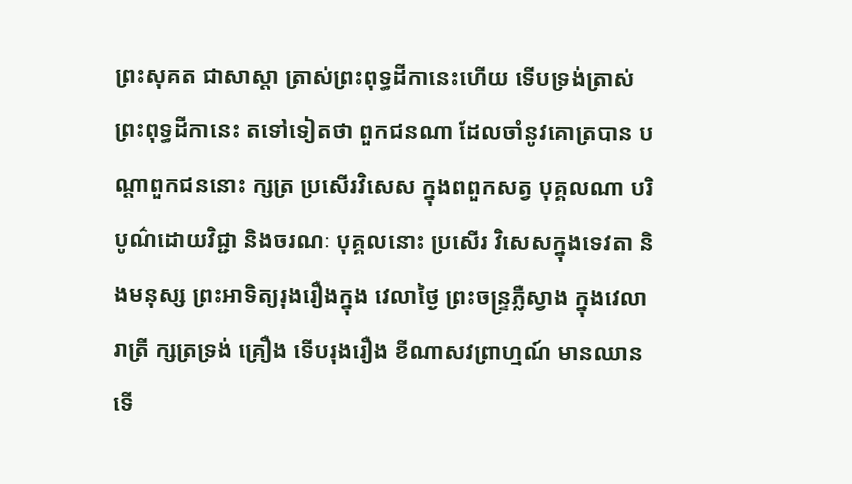ព្រះសុគត ជាសាស្តា ត្រាស់ព្រះពុទ្ធដីកានេះហើយ ទើបទ្រង់ត្រាស់ព្រះពុទ្ធដីកានេះ តទៅទៀតថា ពួកជនណា ដែលចាំនូវគោត្របាន បណ្តាពួកជននោះ ក្សត្រ ប្រសើរវិសេស ក្នុងពពួកសត្វ បុគ្គលណា បរិបូណ៌ដោយវិជ្ជា និងចរណៈ បុគ្គលនោះ ប្រសើរ វិសេសក្នុងទេវតា និងមនុស្ស ព្រះអាទិត្យរុងរឿងក្នុង វេលាថ្ងៃ ព្រះចន្រ្ទភ្លឺស្វាង ក្នុងវេលារាត្រី ក្សត្រទ្រង់ គ្រឿង ទើបរុងរឿង ខីណាសវព្រាហ្មណ៍ មានឈាន ទើ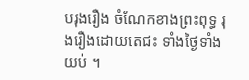បរុងរឿង ចំណែកខាងព្រះពុទ្ធ រុងរឿងដោយតេជះ ទាំងថ្ងៃទាំងយប់ ។